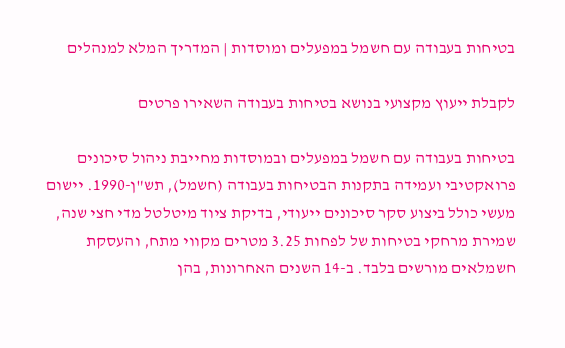בטיחות בעבודה עם חשמל במפעלים ומוסדות | המדריך המלא למנהלים

לקבלת ייעוץ מקצועי בנושא בטיחות בעבודה השאירו פרטים

בטיחות בעבודה עם חשמל במפעלים ובמוסדות מחייבת ניהול סיכונים פרואקטיבי ועמידה בתקנות הבטיחות בעבודה (חשמל), תש"ן-1990. יישום מעשי כולל ביצוע סקר סיכונים ייעודי, בדיקת ציוד מיטלטל מדי חצי שנה, שמירת מרחקי בטיחות של לפחות 3.25 מטרים מקווי מתח, והעסקת חשמלאים מורשים בלבד. ב-14 השנים האחרונות, בהן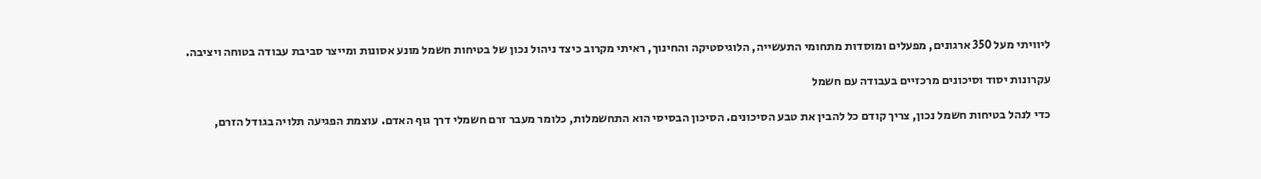ליוויתי מעל 350 ארגונים, מפעלים ומוסדות מתחומי התעשייה, הלוגיסטיקה והחינוך, ראיתי מקרוב כיצד ניהול נכון של בטיחות חשמל מונע אסונות ומייצר סביבת עבודה בטוחה ויציבה.

עקרונות יסוד וסיכונים מרכזיים בעבודה עם חשמל

כדי לנהל בטיחות חשמל נכון, צריך קודם כל להבין את טבע הסיכונים. הסיכון הבסיסי הוא התחשמלות, כלומר מעבר זרם חשמלי דרך גוף האדם. עוצמת הפגיעה תלויה בגודל הזרם,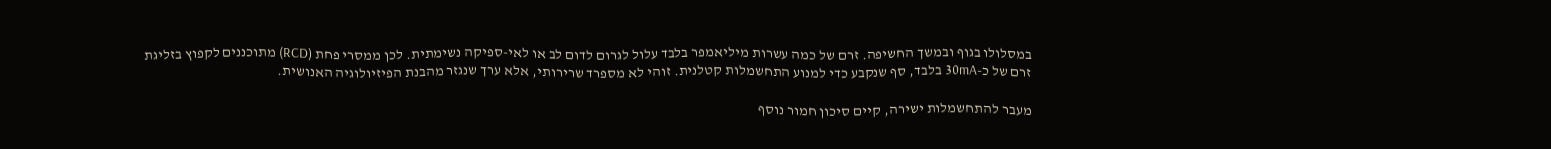במסלולו בגוף ובמשך החשיפה. זרם של כמה עשרות מיליאמפר בלבד עלול לגרום לדום לב או לאי-ספיקה נשימתית. לכן ממסרי פחת (RCD) מתוכננים לקפוץ בזליגת זרם של כ-30mA בלבד, סף שנקבע כדי למנוע התחשמלות קטלנית. זוהי לא מספרד שרירותי, אלא ערך שנגזר מהבנת הפיזיולוגיה האנושית.

מעבר להתחשמלות ישירה, קיים סיכון חמור נוסף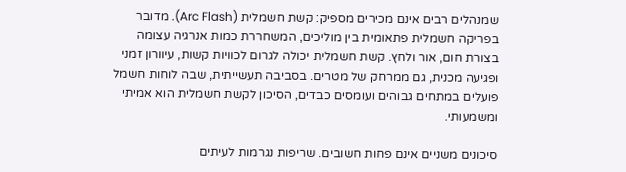שמנהלים רבים אינם מכירים מספיק: קשת חשמלית (Arc Flash). מדובר בפריקה חשמלית פתאומית בין מוליכים, המשחררת כמות אנרגיה עצומה בצורת חום, אור ולחץ. קשת חשמלית יכולה לגרום לכוויות קשות, עיוורון זמני ופגיעה מכנית, גם ממרחק של מטרים. בסביבה תעשייתית, שבה לוחות חשמל פועלים במתחים גבוהים ועומסים כבדים, הסיכון לקשת חשמלית הוא אמיתי ומשמעותי.

סיכונים משניים אינם פחות חשובים. שריפות נגרמות לעיתים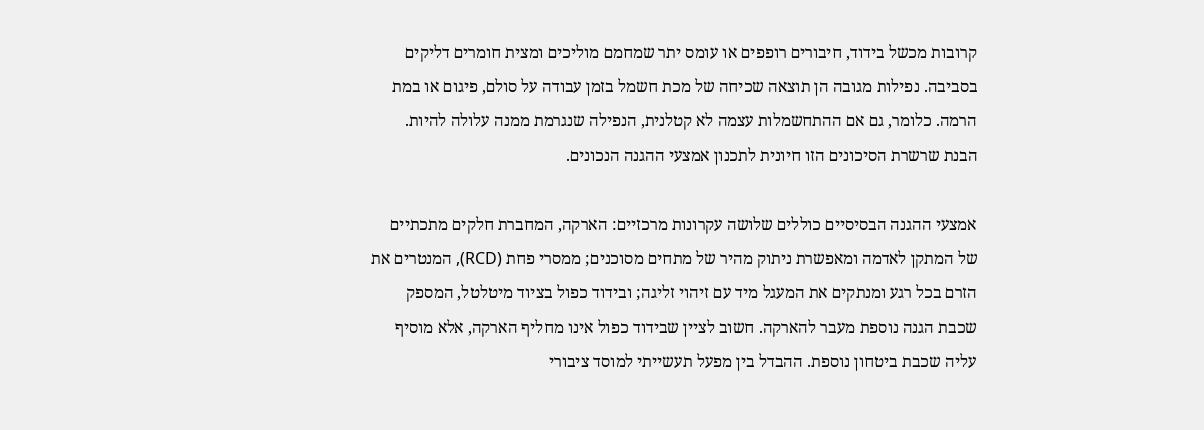קרובות מכשל בידוד, חיבורים רופפים או עומס יתר שמחמם מוליכים ומצית חומרים דליקים בסביבה. נפילות מגובה הן תוצאה שכיחה של מכת חשמל בזמן עבודה על סולם, פיגום או במת הרמה. כלומר, גם אם ההתחשמלות עצמה לא קטלנית, הנפילה שנגרמת ממנה עלולה להיות. הבנת שרשרת הסיכונים הזו חיונית לתכנון אמצעי ההגנה הנכונים.

אמצעי ההגנה הבסיסיים כוללים שלושה עקרונות מרכזיים: הארקה, המחברת חלקים מתכתיים של המתקן לאדמה ומאפשרת ניתוק מהיר של מתחים מסוכנים; ממסרי פחת (RCD), המנטרים את הזרם בכל רגע ומנתקים את המעגל מיד עם זיהוי זליגה; ובידוד כפול בציוד מיטלטל, המספק שכבת הגנה נוספת מעבר להארקה. חשוב לציין שבידוד כפול אינו מחליף הארקה, אלא מוסיף עליה שכבת ביטחון נוספת. ההבדל בין מפעל תעשייתי למוסד ציבורי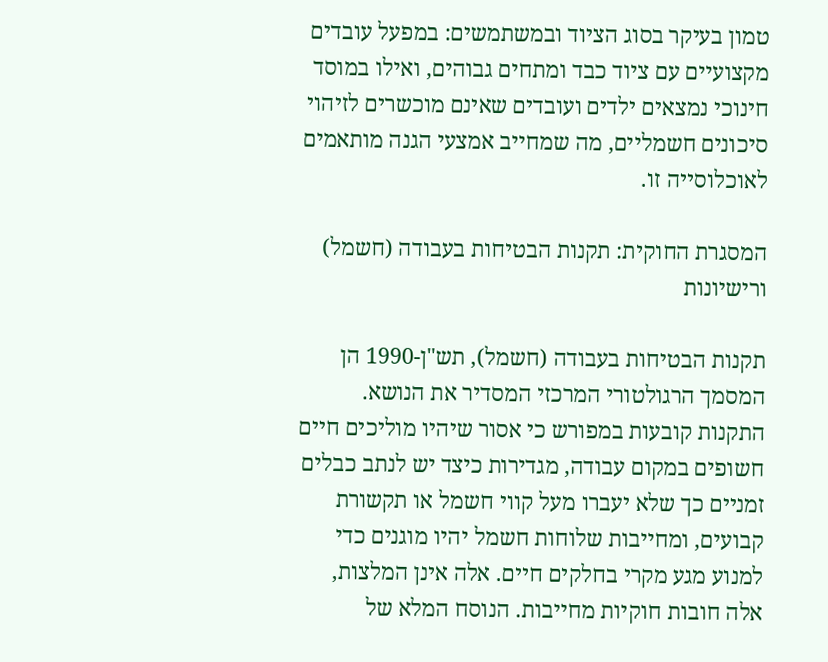טמון בעיקר בסוג הציוד ובמשתמשים: במפעל עובדים מקצועיים עם ציוד כבד ומתחים גבוהים, ואילו במוסד חינוכי נמצאים ילדים ועובדים שאינם מוכשרים לזיהוי סיכונים חשמליים, מה שמחייב אמצעי הגנה מותאמים לאוכלוסייה זו.

המסגרת החוקית: תקנות הבטיחות בעבודה (חשמל) ורישיונות

תקנות הבטיחות בעבודה (חשמל), תש"ן-1990 הן המסמך הרגולטורי המרכזי המסדיר את הנושא. התקנות קובעות במפורש כי אסור שיהיו מוליכים חיים חשופים במקום עבודה, מגדירות כיצד יש לנתב כבלים זמניים כך שלא יעברו מעל קווי חשמל או תקשורת קבועים, ומחייבות שלוחות חשמל יהיו מוגנים כדי למנוע מגע מקרי בחלקים חיים. אלה אינן המלצות, אלה חובות חוקיות מחייבות. הנוסח המלא של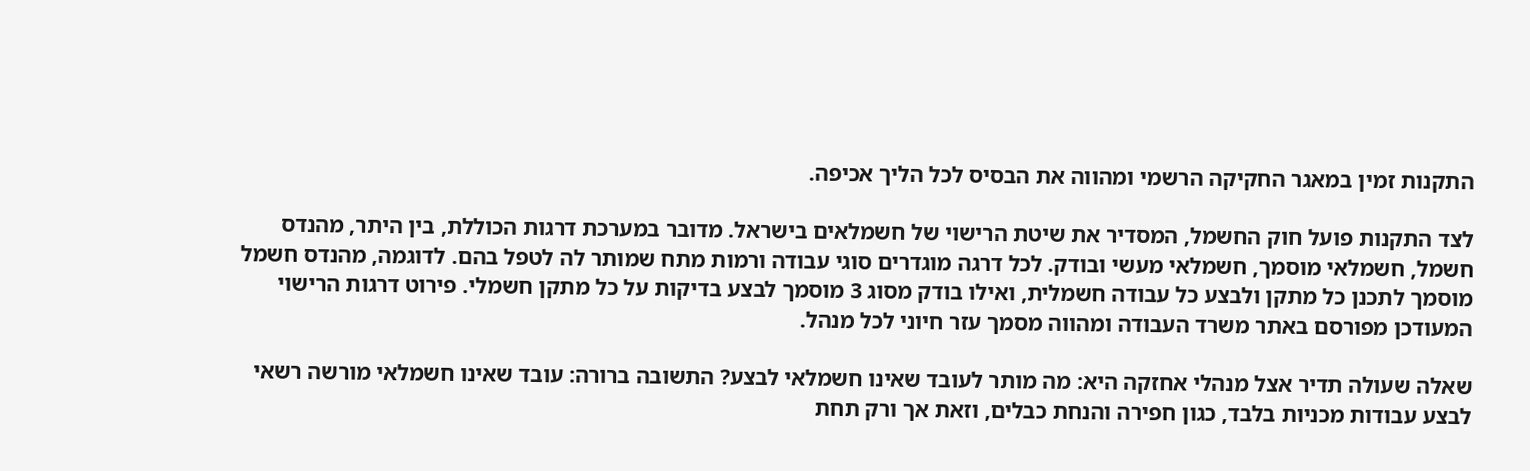התקנות זמין במאגר החקיקה הרשמי ומהווה את הבסיס לכל הליך אכיפה.

לצד התקנות פועל חוק החשמל, המסדיר את שיטת הרישוי של חשמלאים בישראל. מדובר במערכת דרגות הכוללת, בין היתר, מהנדס חשמל, חשמלאי מוסמך, חשמלאי מעשי ובודק. לכל דרגה מוגדרים סוגי עבודה ורמות מתח שמותר לה לטפל בהם. לדוגמה, מהנדס חשמל מוסמך לתכנן כל מתקן ולבצע כל עבודה חשמלית, ואילו בודק מסוג 3 מוסמך לבצע בדיקות על כל מתקן חשמלי. פירוט דרגות הרישוי המעודכן מפורסם באתר משרד העבודה ומהווה מסמך עזר חיוני לכל מנהל.

שאלה שעולה תדיר אצל מנהלי אחזקה היא: מה מותר לעובד שאינו חשמלאי לבצע? התשובה ברורה: עובד שאינו חשמלאי מורשה רשאי לבצע עבודות מכניות בלבד, כגון חפירה והנחת כבלים, וזאת אך ורק תחת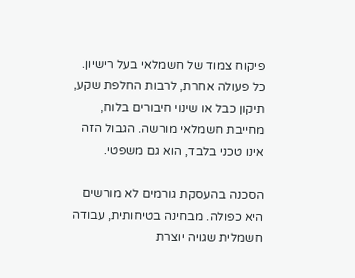פיקוח צמוד של חשמלאי בעל רישיון. כל פעולה אחרת, לרבות החלפת שקע, תיקון כבל או שינוי חיבורים בלוח, מחייבת חשמלאי מורשה. הגבול הזה אינו טכני בלבד, הוא גם משפטי.

הסכנה בהעסקת גורמים לא מורשים היא כפולה. מבחינה בטיחותית, עבודה חשמלית שגויה יוצרת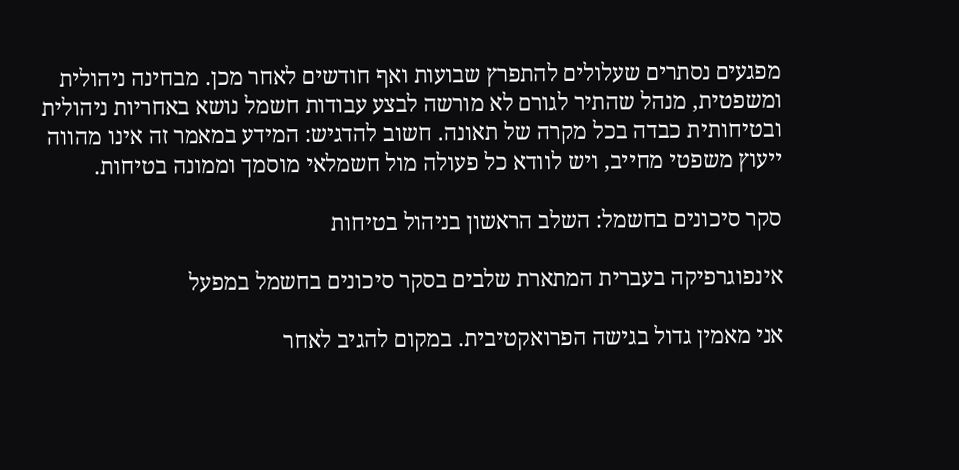מפגעים נסתרים שעלולים להתפרץ שבועות ואף חודשים לאחר מכן. מבחינה ניהולית ומשפטית, מנהל שהתיר לגורם לא מורשה לבצע עבודות חשמל נושא באחריות ניהולית ובטיחותית כבדה בכל מקרה של תאונה. חשוב להדגיש: המידע במאמר זה אינו מהווה ייעוץ משפטי מחייב, ויש לוודא כל פעולה מול חשמלאי מוסמך וממונה בטיחות.

סקר סיכונים בחשמל: השלב הראשון בניהול בטיחות

אינפוגרפיקה בעברית המתארת שלבים בסקר סיכונים בחשמל במפעל

אני מאמין גדול בגישה הפרואקטיבית. במקום להגיב לאחר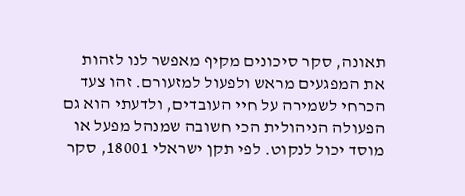תאונה, סקר סיכונים מקיף מאפשר לנו לזהות את המפגעים מראש ולפעול למזעורם. זהו צעד הכרחי לשמירה על חיי העובדים, ולדעתי הוא גם הפעולה הניהולית הכי חשובה שמנהל מפעל או מוסד יכול לנקוט. לפי תקן ישראלי 18001, סקר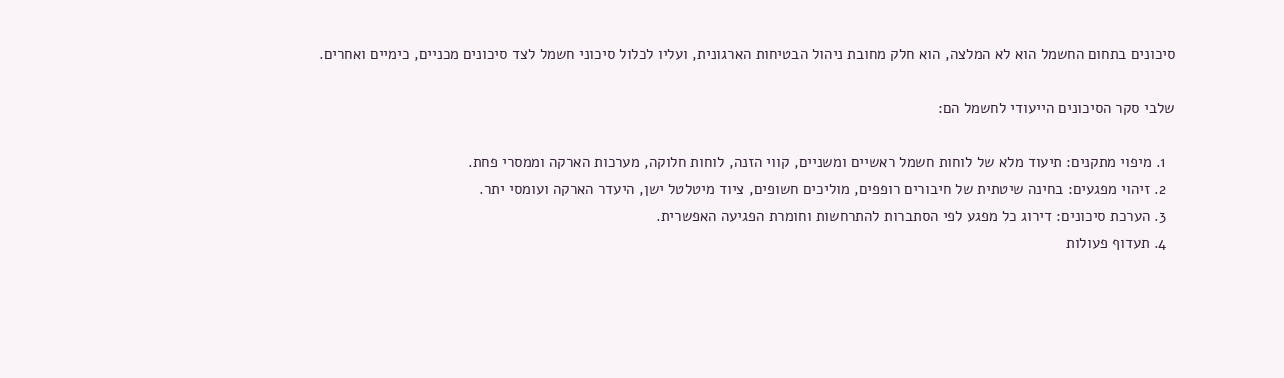סיכונים בתחום החשמל הוא לא המלצה, הוא חלק מחובת ניהול הבטיחות הארגונית, ועליו לכלול סיכוני חשמל לצד סיכונים מכניים, כימיים ואחרים.

שלבי סקר הסיכונים הייעודי לחשמל הם:

  1. מיפוי מתקנים: תיעוד מלא של לוחות חשמל ראשיים ומשניים, קווי הזנה, לוחות חלוקה, מערכות הארקה וממסרי פחת.
  2. זיהוי מפגעים: בחינה שיטתית של חיבורים רופפים, מוליכים חשופים, ציוד מיטלטל ישן, היעדר הארקה ועומסי יתר.
  3. הערכת סיכונים: דירוג כל מפגע לפי הסתברות להתרחשות וחומרת הפגיעה האפשרית.
  4. תעדוף פעולות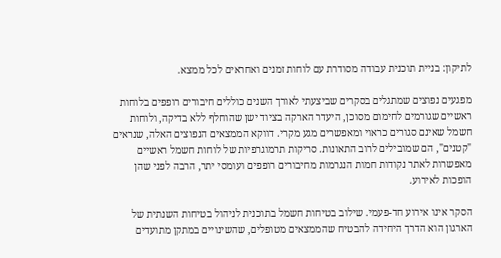לתיקון: בניית תוכנית עבודה מסודרת עם לוחות זמנים ואחראים לכל ממצא.

מפגעים נפוצים שמתגלים בסקרים שביצעתי לאורך השנים כוללים חיבורים רופפים בלוחות ראשיים שגורמים לחימום מסוכן, היעדר הארקה בציוד ישן שהוחלף ללא בדיקה, ולוחות חשמל שאינם סגורים כראוי ומאפשרים מגע מקרי. דווקא הממצאים הנפוצים האלה, שנראים "קטנים", הם שמובילים לרוב התאונות. סריקות תרמוגרפיות של לוחות חשמל ראשיים מאפשרות לאתר נקודות חמות הנגרמות מחיבורים רופפים ועומסי יתר, הרבה לפני שהן הופכות לאירוע.

הסקר אינו אירוע חד-פעמי. שילוב בטיחות חשמל בתוכנית לניהול בטיחות השנתית של הארגון הוא הדרך היחידה להבטיח שהממצאים מטופלים, שהשינויים במתקן מתועדים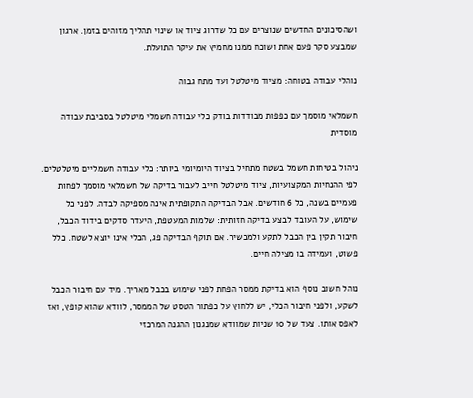ושהסיכונים החדשים שנוצרים עם כל שדרוג ציוד או שינוי תהליך מזוהים בזמן. ארגון שמבצע סקר פעם אחת ושוכח ממנו מחמיץ את עיקר התועלת.

נוהלי עבודה בטוחה: מציוד מיטלטל ועד מתח גבוה

חשמלאי מוסמך עם כפפות מבודדות בודק כלי עבודה חשמלי מיטלטל בסביבת עבודה מוסדית

ניהול בטיחות חשמל בשטח מתחיל בציוד היומיומי ביותר: כלי עבודה חשמליים מיטלטלים. לפי ההנחיות המקצועיות, ציוד מיטלטל חייב לעבור בדיקה של חשמלאי מוסמך לפחות פעמיים בשנה, כל 6 חודשים. אבל הבדיקה התקופתית אינה מספיקה לבדה. לפני כל שימוש, על העובד לבצע בדיקה חזותית: שלמות המעטפת, היעדר סדקים בידוד הכבל, חיבור תקין בין הכבל לתקע ולמכשיר. אם תוקף הבדיקה פג, הכלי אינו יוצא לשטח. כלל פשוט, ועמידה בו מצילה חיים.

נוהל חשוב נוסף הוא בדיקת ממסר הפחת לפני שימוש בכבל מאריך. מיד עם חיבור הכבל לשקע, ולפני חיבור הכלי, יש ללחוץ על כפתור הטסט של הממסר, לוודא שהוא קופץ, ואז לאפס אותו. צעד של 10 שניות שמוודא שמנגנון ההגנה המרכזי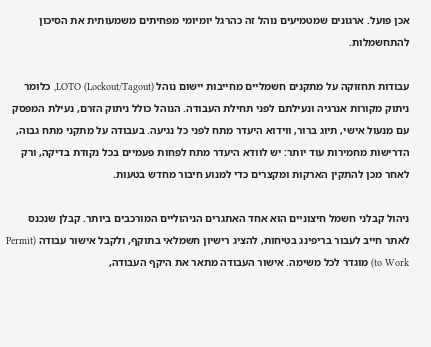אכן פועל. ארגונים שמטמיעים נוהל זה כהרגל יומיומי מפחיתים משמעותית את הסיכון להתחשמלות.

עבודות תחזוקה על מתקנים חשמליים מחייבות יישום נוהל LOTO (Lockout/Tagout), כלומר ניתוק מקורות אנרגיה ונעילתם לפני תחילת העבודה. הנוהל כולל ניתוק הזרם, נעילת המפסק עם מנעול אישי, תיוג ברור, ווידוא היעדר מתח לפני כל נגיעה. בעבודה על מתקני מתח גבוה, הדרישות מחמירות עוד יותר: יש לוודא היעדר מתח לפחות פעמיים בכל נקודת בדיקה, ורק לאחר מכן להתקין הארקות ומקצרים כדי למנוע חיבור מחדש בטעות.

ניהול קבלני חשמל חיצוניים הוא אחד האתגרים הניהוליים המורכבים ביותר. קבלן שנכנס לאתר חייב לעבור בריפינג בטיחות, להציג רישיון חשמלאי בתוקף, ולקבל אישור עבודה (Permit to Work) מוגדר לכל משימה. אישור העבודה מתאר את היקף העבודה,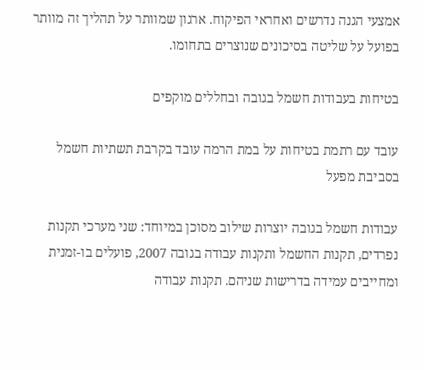אמצעי הגנה נדרשים ואחראי הפיקוח. ארגון שמוותר על תהליך זה מוותר בפועל על שליטה בסיכונים שנוצרים בתחומו.

בטיחות בעבודות חשמל בגובה ובחללים מוקפים

עובד עם רתמת בטיחות על במת הרמה עובד בקרבת תשתיות חשמל בסביבת מפעל

עבודות חשמל בגובה יוצרות שילוב מסוכן במיוחד: שני מערכי תקנות נפרדים, תקנות החשמל ותקנות עבודה בגובה 2007, פועלים בו-זמנית ומחייבים עמידה בדרישות שניהם. תקנות עבודה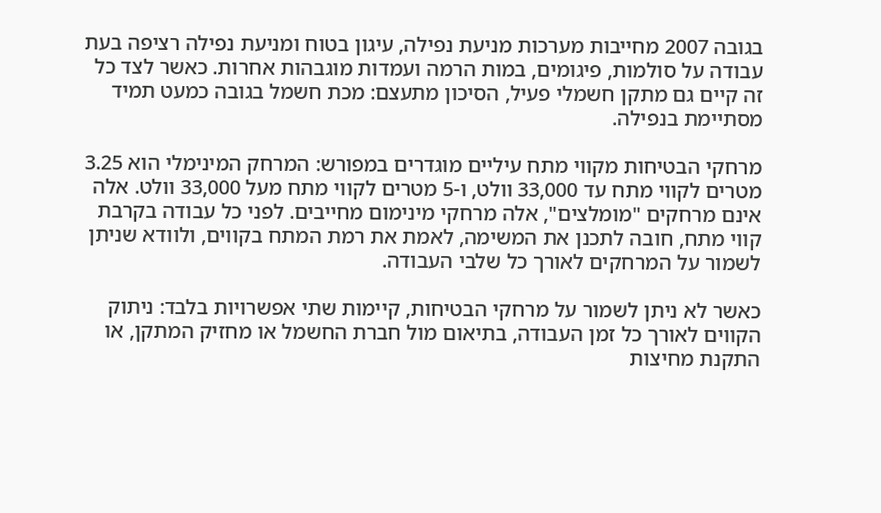בגובה 2007 מחייבות מערכות מניעת נפילה, עיגון בטוח ומניעת נפילה רציפה בעת עבודה על סולמות, פיגומים, במות הרמה ועמדות מוגבהות אחרות. כאשר לצד כל זה קיים גם מתקן חשמלי פעיל, הסיכון מתעצם: מכת חשמל בגובה כמעט תמיד מסתיימת בנפילה.

מרחקי הבטיחות מקווי מתח עיליים מוגדרים במפורש: המרחק המינימלי הוא 3.25 מטרים לקווי מתח עד 33,000 וולט, ו-5 מטרים לקווי מתח מעל 33,000 וולט. אלה אינם מרחקים "מומלצים", אלה מרחקי מינימום מחייבים. לפני כל עבודה בקרבת קווי מתח, חובה לתכנן את המשימה, לאמת את רמת המתח בקווים, ולוודא שניתן לשמור על המרחקים לאורך כל שלבי העבודה.

כאשר לא ניתן לשמור על מרחקי הבטיחות, קיימות שתי אפשרויות בלבד: ניתוק הקווים לאורך כל זמן העבודה, בתיאום מול חברת החשמל או מחזיק המתקן, או התקנת מחיצות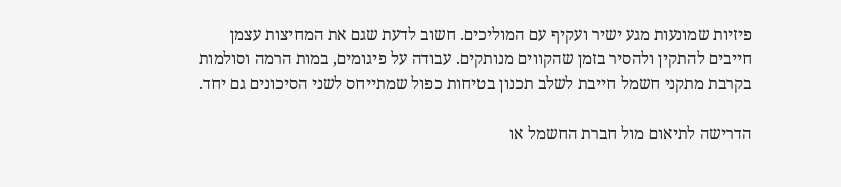פיזיות שמונעות מגע ישיר ועקיף עם המוליכים. חשוב לדעת שגם את המחיצות עצמן חייבים להתקין ולהסיר בזמן שהקווים מנותקים. עבודה על פיגומים, במות הרמה וסולמות בקרבת מתקני חשמל חייבת לשלב תכנון בטיחות כפול שמתייחס לשני הסיכונים גם יחד.

הדרישה לתיאום מול חברת החשמל או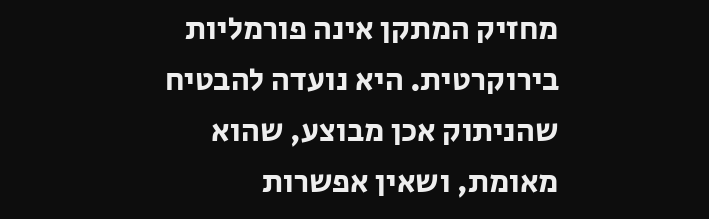מחזיק המתקן אינה פורמליות בירוקרטית. היא נועדה להבטיח שהניתוק אכן מבוצע, שהוא מאומת, ושאין אפשרות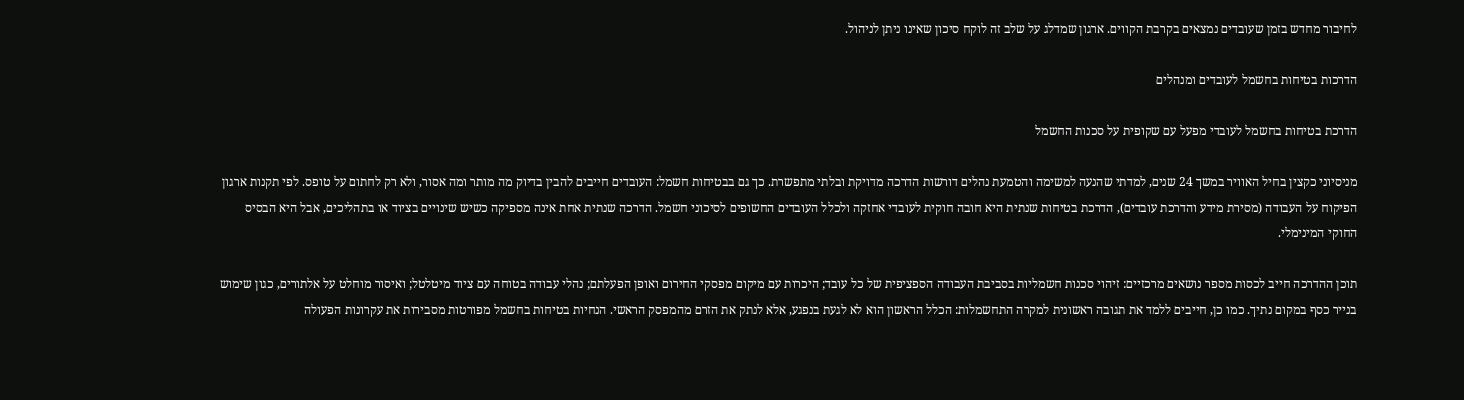לחיבור מחדש בזמן שעובדים נמצאים בקרבת הקווים. ארגון שמדלג על שלב זה לוקח סיכון שאינו ניתן לניהול.

הדרכות בטיחות בחשמל לעובדים ומנהלים

הדרכת בטיחות בחשמל לעובדי מפעל עם שקופית על סכנות החשמל

מניסיוני כקצין בחיל האוויר במשך 24 שנים, למדתי שהנעה למשימה והטמעת נהלים דורשות הדרכה מדויקת ובלתי מתפשרת. כך גם בבטיחות חשמל: העובדים חייבים להבין בדיוק מה מותר ומה אסור, ולא רק לחתום על טופס. לפי תקנות ארגון הפיקוח על העבודה (מסירת מידע והדרכת עובדים), הדרכת בטיחות שנתית היא חובה חוקית לעובדי אחזקה ולכלל העובדים החשופים לסיכוני חשמל. הדרכה שנתית אחת אינה מספיקה כשיש שינויים בציוד או בתהליכים, אבל היא הבסיס החוקי המינימלי.

תוכן ההדרכה חייב לכסות מספר נושאים מרכזיים: זיהוי סכנות חשמליות בסביבת העבודה הספציפית של כל עובד; היכרות עם מיקום מפסקי החירום ואופן הפעלתם; נהלי עבודה בטוחה עם ציוד מיטלטל; ואיסור מוחלט על אלתורים, כגון שימוש בנייר כסף במקום נתיך. כמו כן, חייבים ללמד את תגובה ראשונית למקרה התחשמלות: הכלל הראשון הוא לא לגעת בנפגע, אלא לנתק את הזרם מהמפסק הראשי. הנחיות בטיחות בחשמל מפורטות מסבירות את עקרונות הפעולה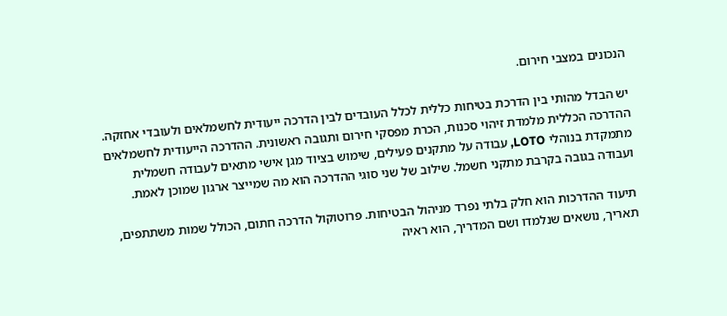הנכונים במצבי חירום.

יש הבדל מהותי בין הדרכת בטיחות כללית לכלל העובדים לבין הדרכה ייעודית לחשמלאים ולעובדי אחזקה. ההדרכה הכללית מלמדת זיהוי סכנות, הכרת מפסקי חירום ותגובה ראשונית. ההדרכה הייעודית לחשמלאים מתמקדת בנוהלי LOTO, עבודה על מתקנים פעילים, שימוש בציוד מגן אישי מתאים לעבודה חשמלית ועבודה בגובה בקרבת מתקני חשמל. שילוב של שני סוגי ההדרכה הוא מה שמייצר ארגון שמוכן לאמת.

תיעוד ההדרכות הוא חלק בלתי נפרד מניהול הבטיחות. פרוטוקול הדרכה חתום, הכולל שמות משתתפים, תאריך, נושאים שנלמדו ושם המדריך, הוא ראיה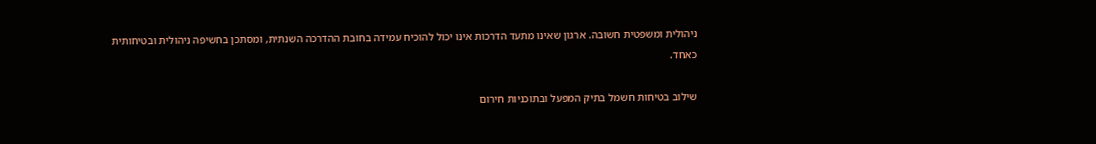ניהולית ומשפטית חשובה. ארגון שאינו מתעד הדרכות אינו יכול להוכיח עמידה בחובת ההדרכה השנתית, ומסתכן בחשיפה ניהולית ובטיחותית כאחד.

שילוב בטיחות חשמל בתיק המפעל ובתוכניות חירום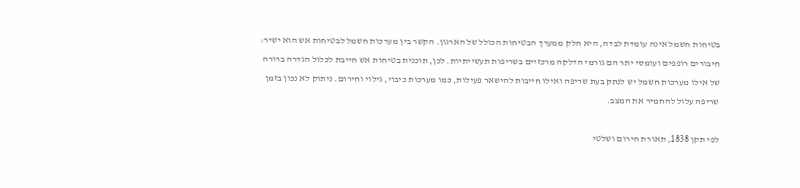בטיחות חשמל אינה עומדת לבדה, היא חלק ממערך הבטיחות הכולל של הארגון. הקשר בין מערכות חשמל לבטיחות אש הוא ישיר: חיבורים רופפים ועומסי יתר הם גורמי הדלקה מרכזיים בשריפות תעשייתיות. לכן, תוכנית בטיחות אש חייבת לכלול הגדרה ברורה של אילו מערכות חשמל יש לנתק בעת שריפה ואילו חייבות להישאר פעילות, כמו מערכות כיבוי, גילוי וחירום. ניתוק לא נכון בזמן שריפה עלול להחמיר את המצב.

לפי תקן 1838, תאורת חירום ושלטי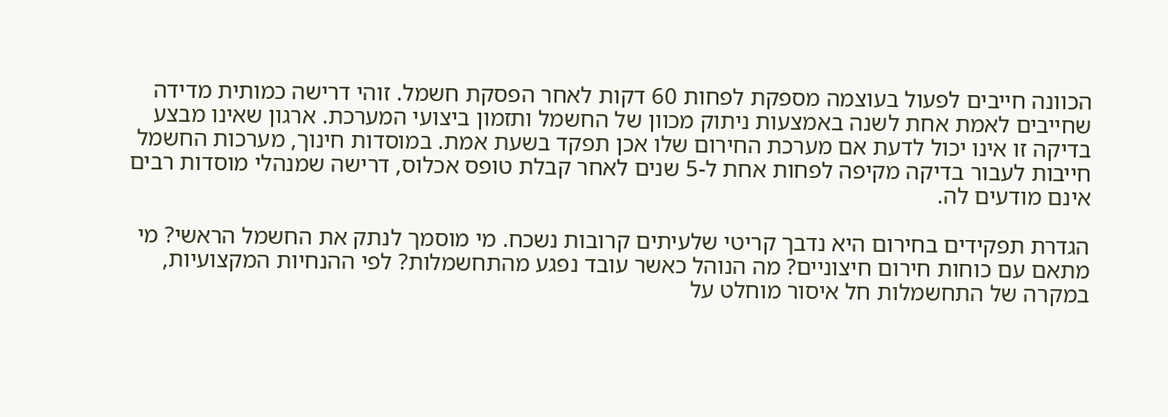הכוונה חייבים לפעול בעוצמה מספקת לפחות 60 דקות לאחר הפסקת חשמל. זוהי דרישה כמותית מדידה שחייבים לאמת אחת לשנה באמצעות ניתוק מכוון של החשמל ותזמון ביצועי המערכת. ארגון שאינו מבצע בדיקה זו אינו יכול לדעת אם מערכת החירום שלו אכן תפקד בשעת אמת. במוסדות חינוך, מערכות החשמל חייבות לעבור בדיקה מקיפה לפחות אחת ל-5 שנים לאחר קבלת טופס אכלוס, דרישה שמנהלי מוסדות רבים אינם מודעים לה.

הגדרת תפקידים בחירום היא נדבך קריטי שלעיתים קרובות נשכח. מי מוסמך לנתק את החשמל הראשי? מי מתאם עם כוחות חירום חיצוניים? מה הנוהל כאשר עובד נפגע מהתחשמלות? לפי ההנחיות המקצועיות, במקרה של התחשמלות חל איסור מוחלט על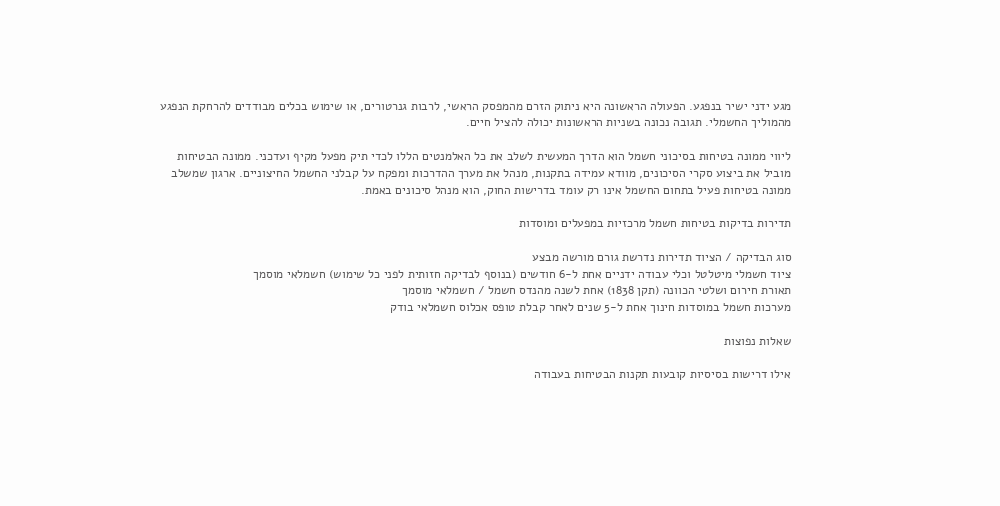מגע ידני ישיר בנפגע. הפעולה הראשונה היא ניתוק הזרם מהמפסק הראשי, לרבות גנרטורים, או שימוש בכלים מבודדים להרחקת הנפגע מהמוליך החשמלי. תגובה נכונה בשניות הראשונות יכולה להציל חיים.

ליווי ממונה בטיחות בסיכוני חשמל הוא הדרך המעשית לשלב את כל האלמנטים הללו לכדי תיק מפעל מקיף ועדכני. ממונה הבטיחות מוביל את ביצוע סקרי הסיכונים, מוודא עמידה בתקנות, מנהל את מערך ההדרכות ומפקח על קבלני החשמל החיצוניים. ארגון שמשלב ממונה בטיחות פעיל בתחום החשמל אינו רק עומד בדרישות החוק, הוא מנהל סיכונים באמת.

תדירות בדיקות בטיחות חשמל מרכזיות במפעלים ומוסדות

סוג הבדיקה / הציוד תדירות נדרשת גורם מורשה מבצע
ציוד חשמלי מיטלטל וכלי עבודה ידניים אחת ל-6 חודשים (בנוסף לבדיקה חזותית לפני כל שימוש) חשמלאי מוסמך
תאורת חירום ושלטי הכוונה (תקן 1838) אחת לשנה מהנדס חשמל / חשמלאי מוסמך
מערכות חשמל במוסדות חינוך אחת ל-5 שנים לאחר קבלת טופס אכלוס חשמלאי בודק

שאלות נפוצות

אילו דרישות בסיסיות קובעות תקנות הבטיחות בעבודה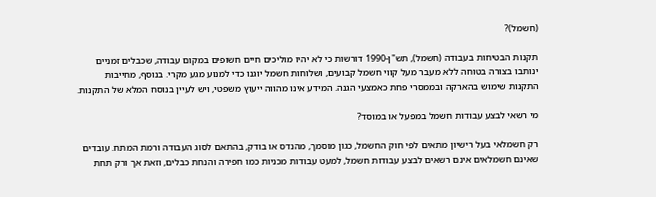(חשמל)?

תקנות הבטיחות בעבודה (חשמל), תש"ן-1990 דורשות כי לא יהיו מוליכים חיים חשופים במקום עבודה, שכבלים זמניים ינותבו בצורה בטוחה ללא מעבר מעל קווי חשמל קבועים, ושלוחות חשמל יוגנו כדי למנוע מגע מקרי. בנוסף, מחייבות התקנות שימוש בהארקה ובממסרי פחת כאמצעי הגנה. המידע אינו מהווה ייעוץ משפטי, ויש לעיין בנוסח המלא של התקנות.

מי רשאי לבצע עבודות חשמל במפעל או במוסד?

רק חשמלאי בעל רישיון מתאים לפי חוק החשמל, כגון מוסמך, מהנדס או בודק, בהתאם לסוג העבודה ורמת המתח. עובדים שאינם חשמלאים אינם רשאים לבצע עבודות חשמל, למעט עבודות מכניות כמו חפירה והנחת כבלים, וזאת אך ורק תחת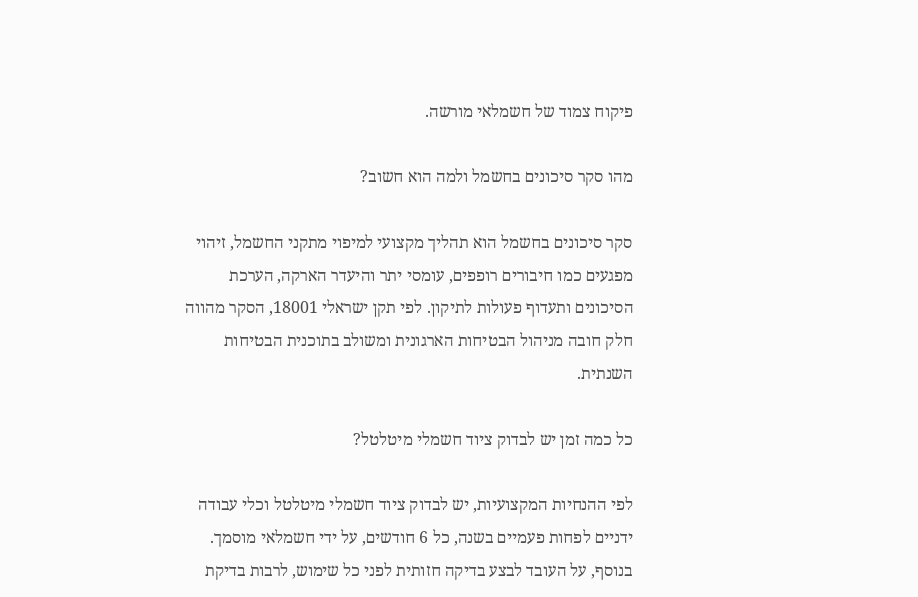פיקוח צמוד של חשמלאי מורשה.

מהו סקר סיכונים בחשמל ולמה הוא חשוב?

סקר סיכונים בחשמל הוא תהליך מקצועי למיפוי מתקני החשמל, זיהוי מפגעים כמו חיבורים רופפים, עומסי יתר והיעדר הארקה, הערכת הסיכונים ותעדוף פעולות לתיקון. לפי תקן ישראלי 18001, הסקר מהווה חלק חובה מניהול הבטיחות הארגונית ומשולב בתוכנית הבטיחות השנתית.

כל כמה זמן יש לבדוק ציוד חשמלי מיטלטל?

לפי ההנחיות המקצועיות, יש לבדוק ציוד חשמלי מיטלטל וכלי עבודה ידניים לפחות פעמיים בשנה, כל 6 חודשים, על ידי חשמלאי מוסמך. בנוסף, על העובד לבצע בדיקה חזותית לפני כל שימוש, לרבות בדיקת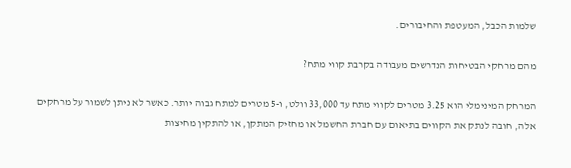שלמות הכבל, המעטפת והחיבורים.

מהם מרחקי הבטיחות הנדרשים מעבודה בקרבת קווי מתח?

המרחק המינימלי הוא 3.25 מטרים לקווי מתח עד 33,000 וולט, ו-5 מטרים למתח גבוה יותר. כאשר לא ניתן לשמור על מרחקים אלה, חובה לנתק את הקווים בתיאום עם חברת החשמל או מחזיק המתקן, או להתקין מחיצות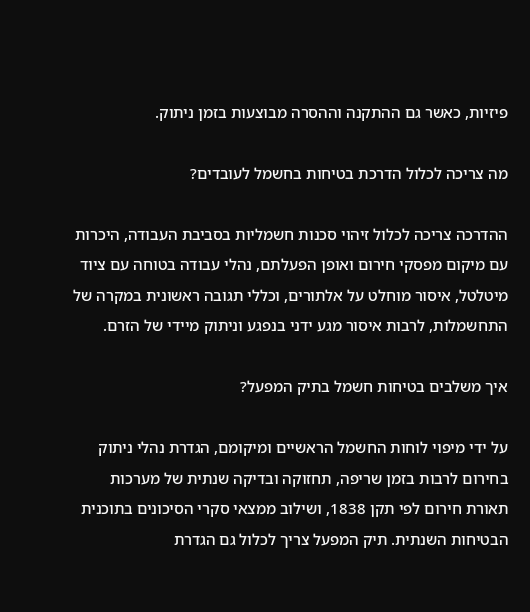פיזיות, כאשר גם ההתקנה וההסרה מבוצעות בזמן ניתוק.

מה צריכה לכלול הדרכת בטיחות בחשמל לעובדים?

ההדרכה צריכה לכלול זיהוי סכנות חשמליות בסביבת העבודה, היכרות עם מיקום מפסקי חירום ואופן הפעלתם, נהלי עבודה בטוחה עם ציוד מיטלטל, איסור מוחלט על אלתורים, וכללי תגובה ראשונית במקרה של התחשמלות, לרבות איסור מגע ידני בנפגע וניתוק מיידי של הזרם.

איך משלבים בטיחות חשמל בתיק המפעל?

על ידי מיפוי לוחות החשמל הראשיים ומיקומם, הגדרת נהלי ניתוק בחירום לרבות בזמן שריפה, תחזוקה ובדיקה שנתית של מערכות תאורת חירום לפי תקן 1838, ושילוב ממצאי סקרי הסיכונים בתוכנית הבטיחות השנתית. תיק המפעל צריך לכלול גם הגדרת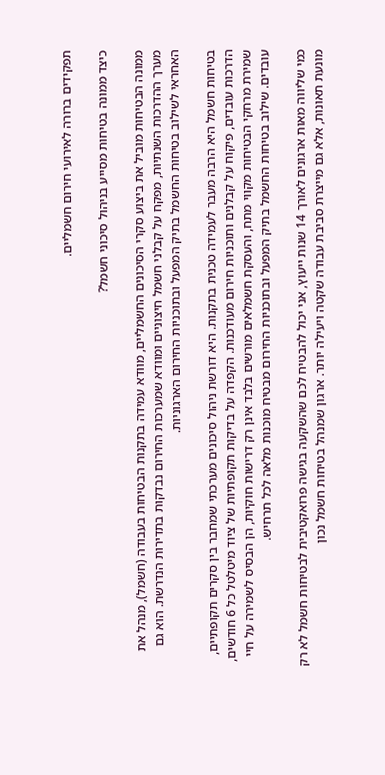תפקידים ברורה לאירועי חירום חשמליים.

כיצד ממונה בטיחות מסייע בניהול סיכוני חשמל?

ממונה הבטיחות מוביל את ביצוע סקרי הסיכונים החשמליים, מוודא עמידה בתקנות הבטיחות בעבודה (חשמל), מנהל את מערך ההדרכות השנתיות, מפקח על קבלני חשמל חיצוניים ומוודא שמערכות החירום נבדקות בתדירות הנדרשת. הוא גם האחראי לשילוב בטיחות החשמל בתיק המפעל ובתוכניות החירום הארגוניות.

בטיחות חשמל היא הרבה מעבר לעמידה טכנית בתקנות. היא דורשת ניהול סיכונים מערכתי שמחבר בין סקרים תקופתיים, הדרכות עובדים, פיקוח על קבלנים ותוכניות חירום מעודכנות. הקפדה על בדיקות תקופתיות של ציוד מיטלטל כל 6 חודשים, שמירת מרחקי הבטיחות מקווי מתח, והעסקת חשמלאים מורשים בלבד אינן רק דרישות חוקיות, הן הבסיס לשמירה על חיי עובדים. שילוב בטיחות החשמל בתיק המפעל ובתוכניות החירום מבטיח מוכנות מלאה לכל תרחיש.

כמי שליווה מאות ארגונים לאורך 14 שנות ייעוץ, אני יכול להבטיח לכם שהשקעה בגישה פרואקטיבית לבטיחות חשמל לא רק מונעת תאונות, אלא גם מייצרת סביבת עבודה שקטה ויעילה יותר. ארגון שמנהל בטיחות חשמל נכון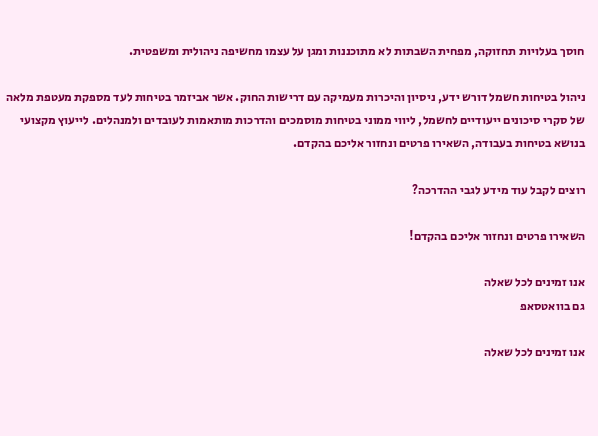חוסך בעלויות תחזוקה, מפחית השבתות לא מתוכננות ומגן על עצמו מחשיפה ניהולית ומשפטית.

ניהול בטיחות חשמל דורש ידע, ניסיון והיכרות מעמיקה עם דרישות החוק. אשר אביזמר בטיחות לעד מספקת מעטפת מלאה של סקרי סיכונים ייעודיים לחשמל, ליווי ממוני בטיחות מוסמכים והדרכות מותאמות לעובדים ולמנהלים. לייעוץ מקצועי בנושא בטיחות בעבודה, השאירו פרטים ונחזור אליכם בהקדם.

רוצים לקבל עוד מידע לגבי ההדרכה?

השאירו פרטים ונחזור אליכם בהקדם!

אנו זמינים לכל שאלה
גם בוואטסאפ

אנו זמינים לכל שאלה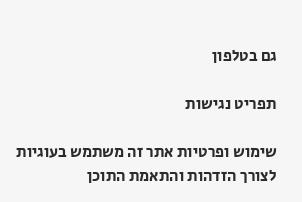גם בטלפון

תפריט נגישות

שימוש ופרטיות אתר זה משתמש בעוגיות לצורך הזדהות והתאמת התוכן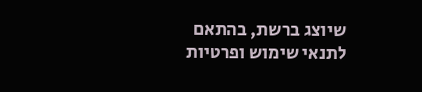שיוצג ברשת, בהתאם לתנאי שימוש ופרטיות